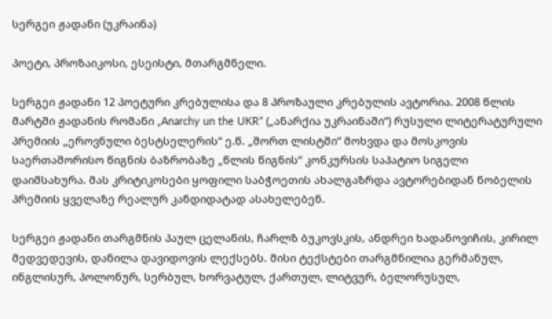სერგეი ჟადანი (უკრაინა)

პოეტი, პროზაიკოსი, ესეისტი, მთარგმნელი.

სერგეი ჟადანი 12 პოეტური კრებულისა და 8 პროზაული კრებულის ავტორია. 2008 წლის მარტში ჟადანის რომანი „Anarchy un the UKR” („ანარქია უკრაინაში“) რუსული ლიტერატურული პრემიის „ეროვნული ბესტსელერის“ ე.წ. „შორთ ლისტში“ მოხვდა და მოსკოვის საერთაშორისო წიგნის ბაზრობაზე „წლის წიგნის“ კონკურსის საპატიო სიგელი დაიმსახურა. მას კრიტიკოსები ყოფილი საბჭოეთის ახალგაზრდა ავტორებიდან ნობელის პრემიის ყველაზე რეალურ კანდიდატად ასახელებენ.

სერგეი ჟადანი თარგმნის პაულ ცელანის, ჩარლზ ბუკოვსკის, ანდრეი ხადანოვიჩის, კირილ მედვედევის, დანილა დავიდოვის ლექსებს. მისი ტექსტები თარგმნილია გერმანულ, ინგლისურ, პოლონურ, სერბულ, ხორვატულ, ქართულ, ლიტვურ, ბელორუსულ,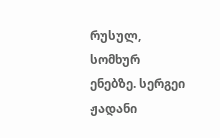რუსულ, სომხურ ენებზე. სერგეი ჟადანი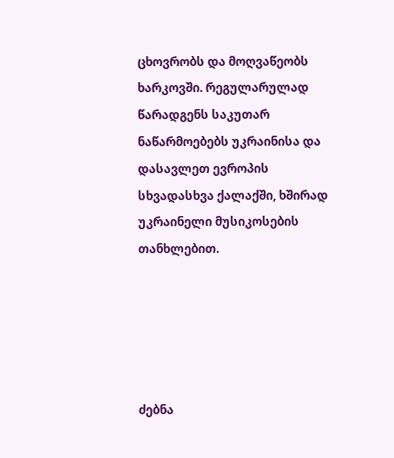ცხოვრობს და მოღვაწეობს ხარკოვში. რეგულარულად წარადგენს საკუთარ ნაწარმოებებს უკრაინისა და დასავლეთ ევროპის სხვადასხვა ქალაქში, ხშირად უკრაინელი მუსიკოსების თანხლებით.





ძებნა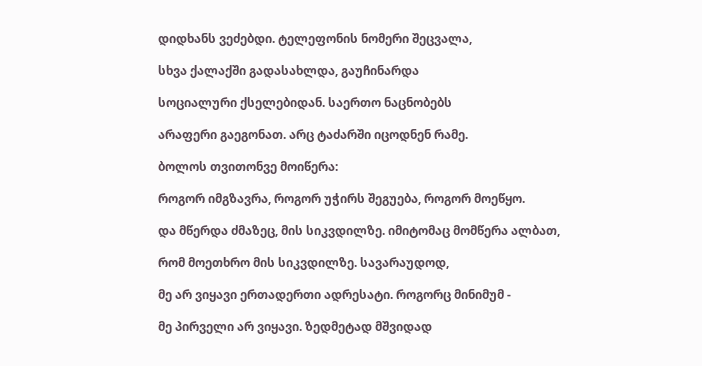დიდხანს ვეძებდი. ტელეფონის ნომერი შეცვალა,

სხვა ქალაქში გადასახლდა, გაუჩინარდა

სოციალური ქსელებიდან. საერთო ნაცნობებს

არაფერი გაეგონათ. არც ტაძარში იცოდნენ რამე.

ბოლოს თვითონვე მოიწერა:

როგორ იმგზავრა, როგორ უჭირს შეგუება, როგორ მოეწყო.

და მწერდა ძმაზეც, მის სიკვდილზე. იმიტომაც მომწერა ალბათ,

რომ მოეთხრო მის სიკვდილზე. სავარაუდოდ,

მე არ ვიყავი ერთადერთი ადრესატი. როგორც მინიმუმ -

მე პირველი არ ვიყავი. ზედმეტად მშვიდად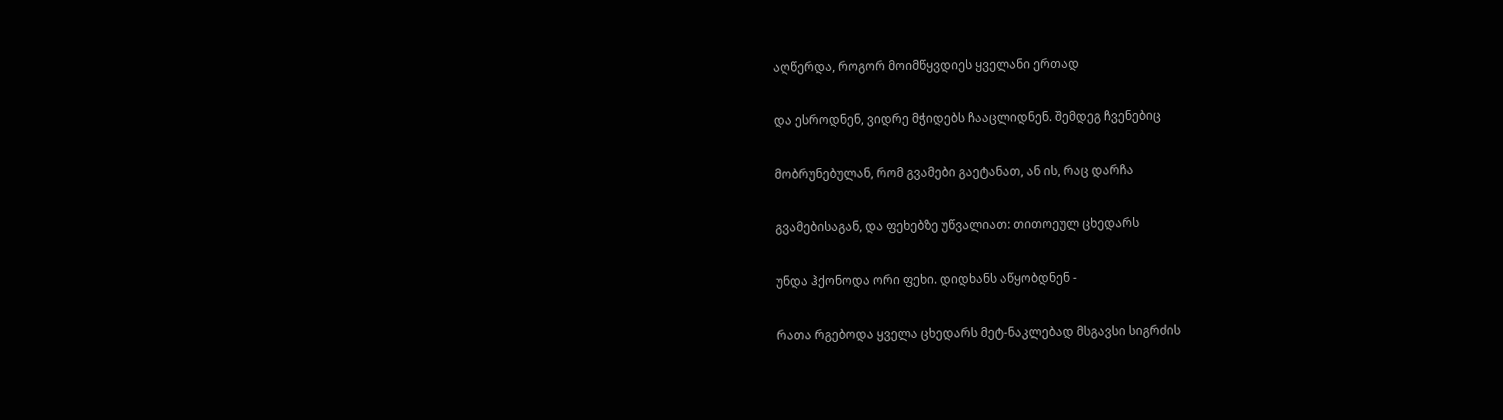აღწერდა, როგორ მოიმწყვდიეს ყველანი ერთად

და ესროდნენ, ვიდრე მჭიდებს ჩააცლიდნენ. შემდეგ ჩვენებიც

მობრუნებულან, რომ გვამები გაეტანათ, ან ის, რაც დარჩა

გვამებისაგან, და ფეხებზე უწვალიათ: თითოეულ ცხედარს

უნდა ჰქონოდა ორი ფეხი. დიდხანს აწყობდნენ -

რათა რგებოდა ყველა ცხედარს მეტ-ნაკლებად მსგავსი სიგრძის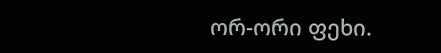ორ-ორი ფეხი.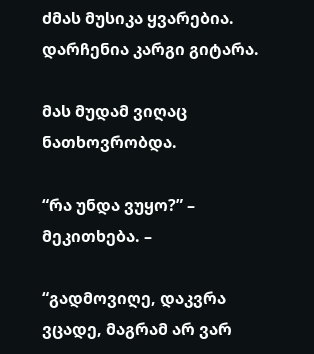ძმას მუსიკა ყვარებია. დარჩენია კარგი გიტარა.

მას მუდამ ვიღაც ნათხოვრობდა.

“რა უნდა ვუყო?” – მეკითხება. –

“გადმოვიღე, დაკვრა ვცადე, მაგრამ არ ვარ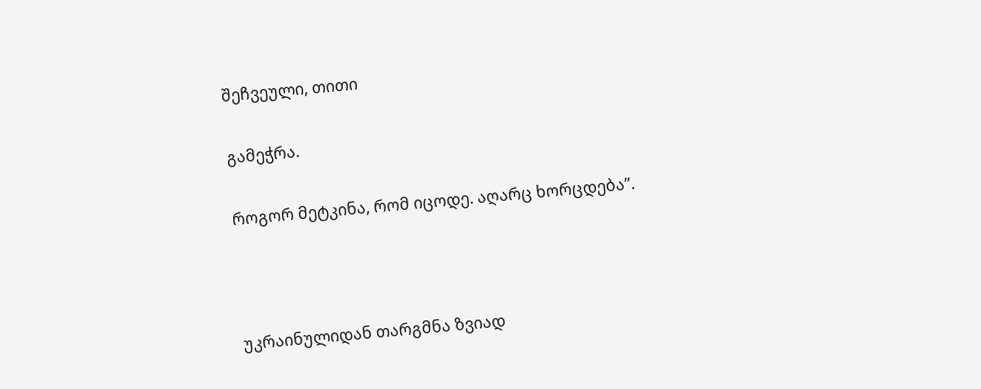შეჩვეული, თითი

გამეჭრა.

როგორ მეტკინა, რომ იცოდე. აღარც ხორცდება”.



უკრაინულიდან თარგმნა ზვიად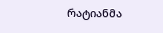რატიანმა